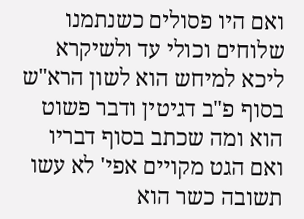ואם היו פסולים כשנתמנו שלוחים וכולי עד ולשיקרא ליכא למיחש הוא לשון הרא"ש בסוף פ"ב דגיטין ודבר פשוט הוא ומה שכתב בסוף דבריו ואם הגט מקויים אפי' לא עשו תשובה כשר הוא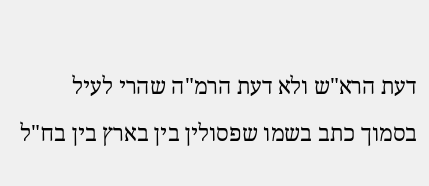דעת הרא"ש ולא דעת הרמ"ה שהרי לעיל בסמוך כתב בשמו שפסולין בין בארץ בין בח"ל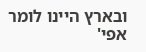ובארץ היינו לומר אפי'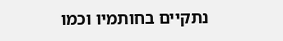נתקיים בחותמיו וכמו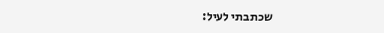שכתבתי לעיל: